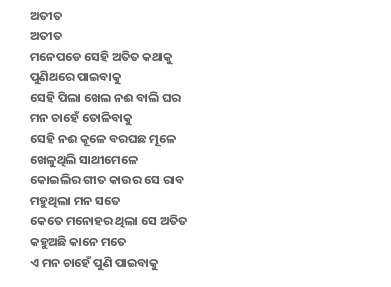ଅତୀତ
ଅତୀତ
ମନେପଡେ ସେହି ଅତିତ କଥାକୁ
ପୁଣିଥରେ ପାଇବାକୁ
ସେହି ପିଲା ଖେଲ ନଈ ବାଲି ଘର
ମନ ଚାହେଁ ତୋଳିବାକୁ
ସେହି ନଈ କୂଳେ ବରଘଛ ମୂଳେ
ଖେଳୁଥିଲି ସାଥୀମେଳେ
କୋଇଲିର ଗୀତ କାଉର ସେ ରାବ
ମହୁଥିଲା ମନ ସତେ
କେତେ ମନୋହର ଥିଲା ସେ ଅତିତ
କହୁଅଛି କାନେ ମତେ
ଏ ମନ ଚାହେଁ ପୁଣି ପାଇବାକୁ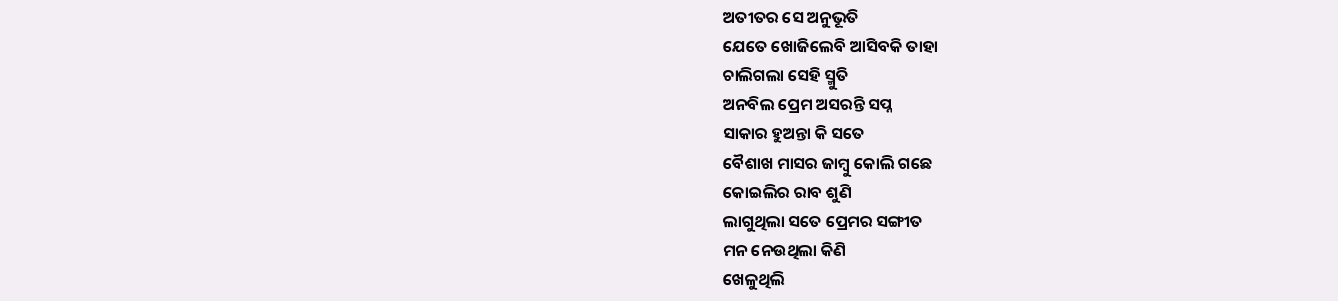ଅତୀତର ସେ ଅନୁଭୂତି
ଯେତେ ଖୋଜିଲେବି ଆସିବକି ତାହା
ଚାଲିଗଲା ସେହି ସ୍ମୁତି
ଅନବିଲ ପ୍ରେମ ଅସରନ୍ତି ସପ୍ନ
ସାକାର ହୁଅନ୍ତା କି ସତେ
ବୈଶାଖ ମାସର ଜାମ୍ବୁ କୋଲି ଗଛେ
କୋଇଲିର ରାବ ଶୁଣି
ଲାଗୁଥିଲା ସତେ ପ୍ରେମର ସଙ୍ଗୀତ
ମନ ନେଉଥିଲା କିଣି
ଖେଳୁଥିଲି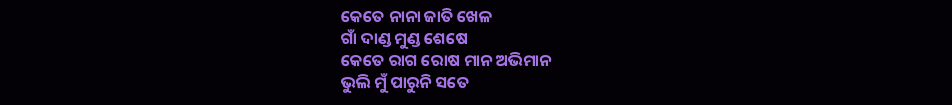କେତେ ନାନା ଜାତି ଖେଳ
ଗାଁ ଦାଣ୍ଡ ମୁଣ୍ଡ ଶେଷେ
କେତେ ରାଗ ରୋଷ ମାନ ଅଭିମାନ
ଭୁଲି ମୁଁ ପାରୁନି ସତେ